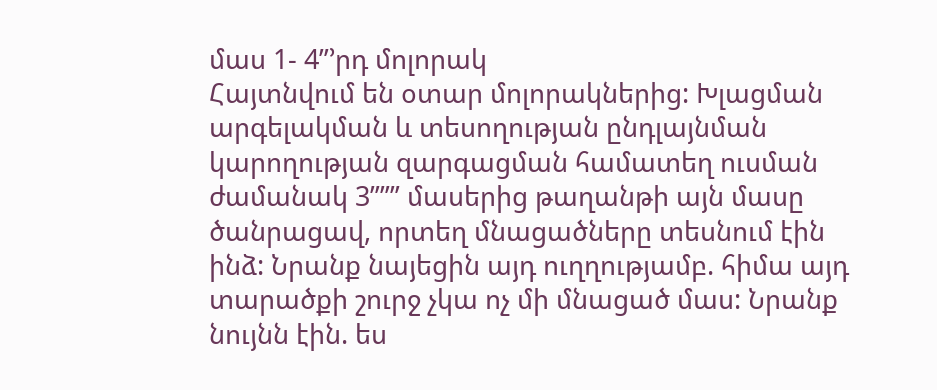մաս 1- 4”’րդ մոլորակ
Հայտնվում են օտար մոլորակներից: Խլացման արգելակման և տեսողության ընդլայնման կարողության զարգացման համատեղ ուսման ժամանակ 3””” մասերից թաղանթի այն մասը ծանրացավ, որտեղ մնացածները տեսնում էին ինձ: Նրանք նայեցին այդ ուղղությամբ. հիմա այդ տարածքի շուրջ չկա ոչ մի մնացած մաս: Նրանք նույնն էին. ես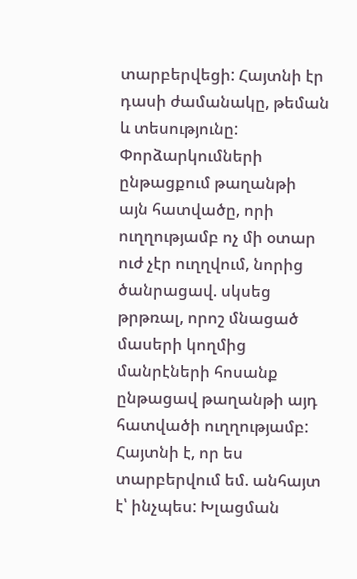տարբերվեցի: Հայտնի էր դասի ժամանակը, թեման և տեսությունը: Փորձարկումների ընթացքում թաղանթի այն հատվածը, որի ուղղությամբ ոչ մի օտար ուժ չէր ուղղվում, նորից ծանրացավ. սկսեց թրթռալ, որոշ մնացած մասերի կողմից մանրէների հոսանք ընթացավ թաղանթի այդ հատվածի ուղղությամբ:
Հայտնի է, որ ես տարբերվում եմ. անհայտ է՝ ինչպես: Խլացման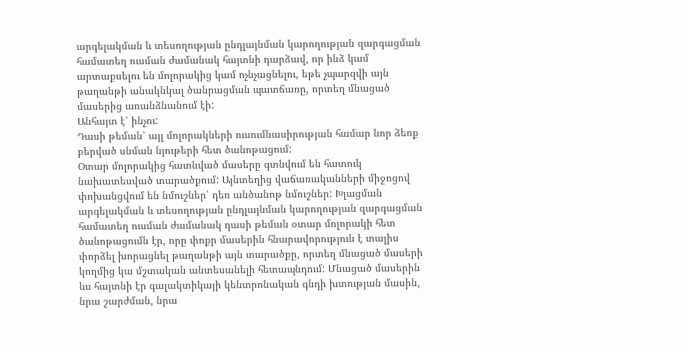արգելակման և տեսողության ընդլայնման կարողության զարգացման համատեղ ուսման ժամանակ հայտնի դարձավ, որ ինձ կամ արտաքսելու են մոլորակից կամ ոչնչացնելու, եթե չպարզվի այն թաղանթի անակնկալ ծանրացման պատճառը, որտեղ մնացած մասերից առանձնանում էի:
Անհայտ է՝ ինչու:
Դասի թեման՝ այլ մոլորակների ուսումնասիրության համար նոր ձեռք բերված սնման նյութերի հետ ծանոթացում:
Օտար մոլորակից հատնված մասերը գտնվում են հատուկ նախատեսված տարածքում: Այնտեղից վաճառականների միջոցով փոխանցվում են նմուշներ՝ դեռ անծանոթ նմուշներ: Խլացման արգելակման և տեսողության ընդլայնման կարողության զարգացման համատեղ ուսման ժամանակ դասի թեման օտար մոլորակի հետ ծանոթացումն էր, որը փոքր մասերին հնարավորություն է տալիս փորձել խորացնել թաղանթի այն տարածքը, որտեղ մնացած մասերի կողմից կա մշտական անտեսանելի հետապնդում: Մնացած մասերին ևս հայտնի էր գալակտիկայի կենտրոնական գնդի խտության մասին, նրա շարժման, նրա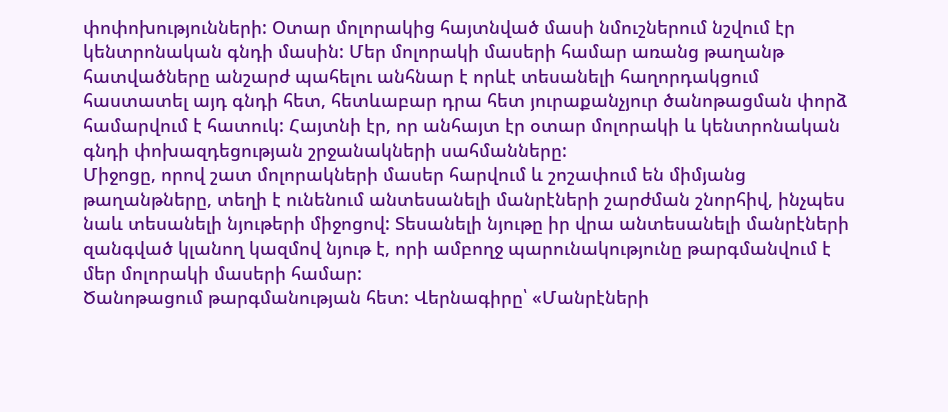փոփոխությունների: Օտար մոլորակից հայտնված մասի նմուշներում նշվում էր կենտրոնական գնդի մասին: Մեր մոլորակի մասերի համար առանց թաղանթ հատվածները անշարժ պահելու անհնար է որևէ տեսանելի հաղորդակցում հաստատել այդ գնդի հետ, հետևաբար դրա հետ յուրաքանչյուր ծանոթացման փորձ համարվում է հատուկ: Հայտնի էր, որ անհայտ էր օտար մոլորակի և կենտրոնական գնդի փոխազդեցության շրջանակների սահմանները:
Միջոցը, որով շատ մոլորակների մասեր հարվում և շոշափում են միմյանց թաղանթները, տեղի է ունենում անտեսանելի մանրէների շարժման շնորհիվ, ինչպես նաև տեսանելի նյութերի միջոցով: Տեսանելի նյութը իր վրա անտեսանելի մանրէների զանգված կլանող կազմով նյութ է, որի ամբողջ պարունակությունը թարգմանվում է մեր մոլորակի մասերի համար:
Ծանոթացում թարգմանության հետ: Վերնագիրը՝ «Մանրէների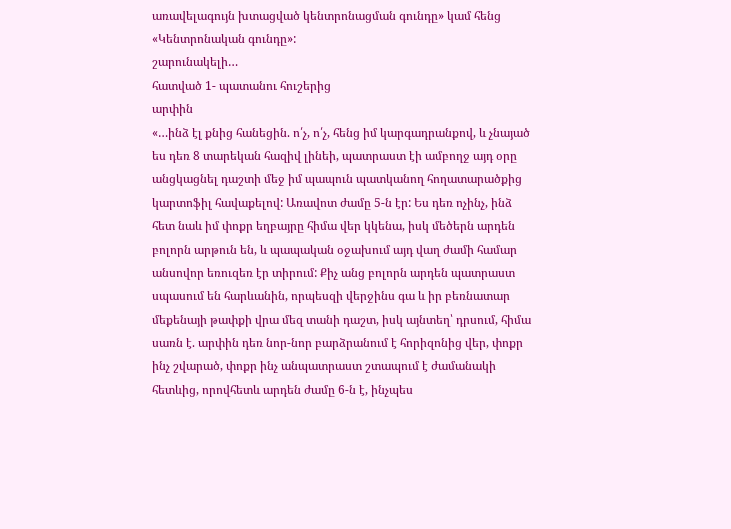առավելագույն խտացված կենտրոնացման գունդը» կամ հենց «Կենտրոնական գունդը»:
շարունակելի…
հատված 1- պատանու հուշերից
արփին
«…ինձ էլ քնից հանեցին. ո՛չ, ո՛չ, հենց իմ կարգադրանքով, և չնայած ես դեռ 8 տարեկան հազիվ լինեի, պատրաստ էի ամբողջ այդ օրը անցկացնել դաշտի մեջ իմ պապուն պատկանող հողատարածքից կարտոֆիլ հավաքելով: Առավոտ ժամը 5-ն էր: Ես դեռ ոչինչ, ինձ հետ նաև իմ փոքր եղբայրը հիմա վեր կկենա, իսկ մեծերն արդեն բոլորն արթուն են, և պապական օջախում այդ վաղ ժամի համար անսովոր եռուզեռ էր տիրում: Քիչ անց բոլորն արդեն պատրաստ սպասում են հարևանին, որպեսզի վերջինս գա և իր բեռնատար մեքենայի թափքի վրա մեզ տանի դաշտ, իսկ այնտեղ՝ դրսում, հիմա սառն է. արփին դեռ նոր-նոր բարձրանում է հորիզոնից վեր, փոքր ինչ շվարած, փոքր ինչ անպատրաստ շտապում է ժամանակի հետևից, որովհետև արդեն ժամը 6-ն է, ինչպես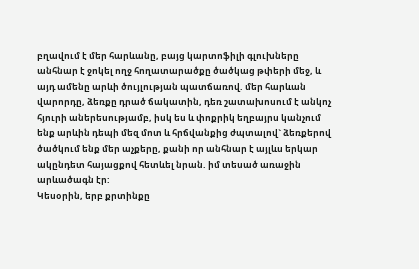բղավում է մեր հարևանը, բայց կարտոֆիլի գլուխները անհնար է ջոկել ողջ հողատարածքը ծածկաց թփերի մեջ, և այդ ամենը արևի ծույլության պատճառով. մեր հարևան վարորդը, ձեռքը դրած ճակատին, դեռ շատախոսում է անկոչ հյուրի աներեսությամբ, իսկ ես և փոքրիկ եղբայրս կանչում ենք արևին դեպի մեզ մոտ և հրճվանքից ժպտալով` ձեռքերով ծածկում ենք մեր աչքերը, քանի որ անհնար է այլևս երկար ակընդետ հայացքով հետևել նրան. իմ տեսած առաջին արևածագն էր:
Կեսօրին, երբ քրտինքը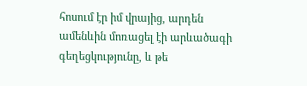հոսում էր իմ վրայից, արդեն ամենևին մոռացել էի արևածագի գեղեցկությունը, և թե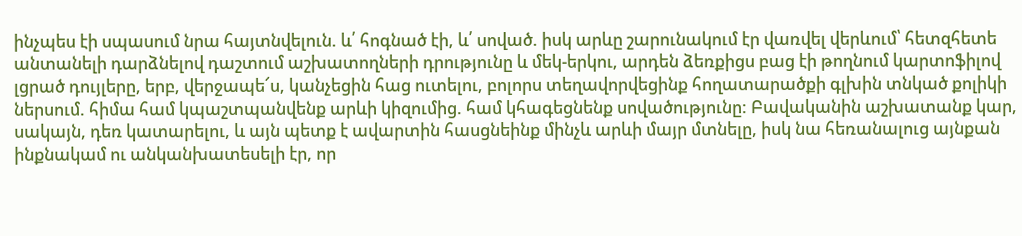ինչպես էի սպասում նրա հայտնվելուն. և՛ հոգնած էի, և՛ սոված. իսկ արևը շարունակում էր վառվել վերևում՝ հետզհետե անտանելի դարձնելով դաշտում աշխատողների դրությունը և մեկ-երկու, արդեն ձեռքիցս բաց էի թողնում կարտոֆիլով լցրած դույլերը, երբ, վերջապե՜ս, կանչեցին հաց ուտելու, բոլորս տեղավորվեցինք հողատարածքի գլխին տնկած քոլիկի ներսում. հիմա համ կպաշտպանվենք արևի կիզումից. համ կհագեցնենք սովածությունը: Բավականին աշխատանք կար, սակայն, դեռ կատարելու, և այն պետք է ավարտին հասցնեինք մինչև արևի մայր մտնելը, իսկ նա հեռանալուց այնքան ինքնակամ ու անկանխատեսելի էր, որ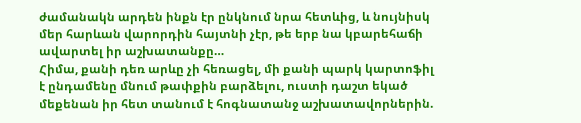ժամանակն արդեն ինքն էր ընկնում նրա հետևից, և նույնիսկ մեր հարևան վարորդին հայտնի չէր, թե երբ նա կբարեհաճի ավարտել իր աշխատանքը…
Հիմա, քանի դեռ արևը չի հեռացել, մի քանի պարկ կարտոֆիլ է ընդամենը մնում թափքին բարձելու, ուստի դաշտ եկած մեքենան իր հետ տանում է հոգնատանջ աշխատավորներին.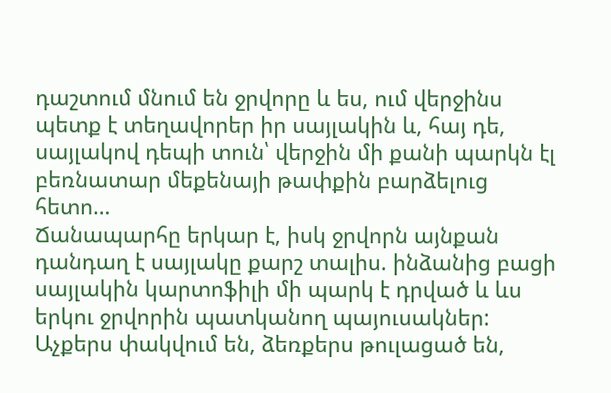դաշտում մնում են ջրվորը և ես, ում վերջինս պետք է տեղավորեր իր սայլակին և, հայ դե, սայլակով դեպի տուն՝ վերջին մի քանի պարկն էլ բեռնատար մեքենայի թափքին բարձելուց հետո…
Ճանապարհը երկար է, իսկ ջրվորն այնքան դանդաղ է սայլակը քարշ տալիս. ինձանից բացի սայլակին կարտոֆիլի մի պարկ է դրված և ևս երկու ջրվորին պատկանող պայուսակներ: Աչքերս փակվում են, ձեռքերս թուլացած են,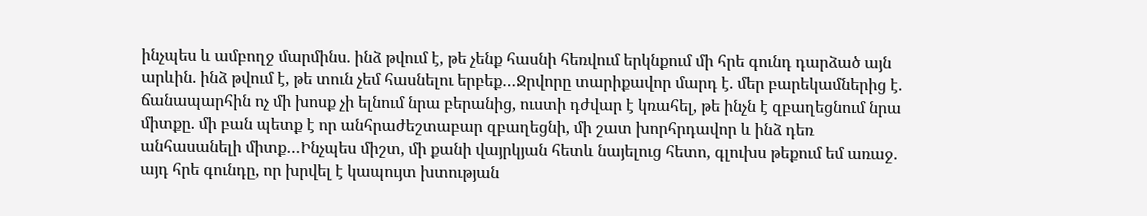ինչպես և ամբողջ մարմինս. ինձ թվում է, թե չենք հասնի հեռվում երկնքում մի հրե գունդ դարձած այն արևին. ինձ թվում է, թե տուն չեմ հասնելու երբեք…Ջրվորը տարիքավոր մարդ է. մեր բարեկամներից է. ճանապարհին ոչ մի խոսք չի ելնում նրա բերանից, ուստի դժվար է կռահել, թե ինչն է զբաղեցնում նրա միտքը. մի բան պետք է որ անհրաժեշտաբար զբաղեցնի, մի շատ խորհրդավոր և ինձ դեռ անհասանելի միտք…Ինչպես միշտ, մի քանի վայրկյան հետև նայելուց հետո, գլուխս թեքում եմ առաջ. այդ հրե գունդը, որ խրվել է կապույտ խտության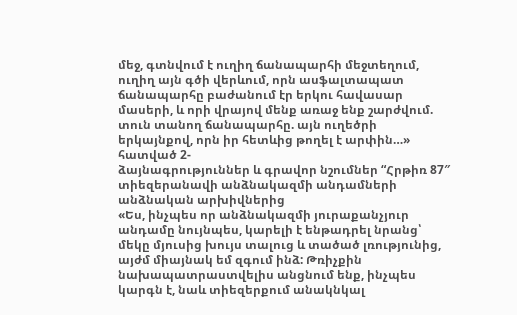մեջ, գտնվում է ուղիղ ճանապարհի մեջտեղում, ուղիղ այն գծի վերևում, որն ասֆալտապատ ճանապարհը բաժանում էր երկու հավասար մասերի, և որի վրայով մենք առաջ ենք շարժվում. տուն տանող ճանապարհը. այն ուղեծրի երկայնքով, որն իր հետևից թողել է արփին…»
հատված 2-
ձայնագրություններ և գրավոր նշումներ “Հրթիռ 87″ տիեզերանավի անձնակազմի անդամների անձնական արխիվներից
«Ես, ինչպես որ անձնակազմի յուրաքանչյուր անդամը նույնպես, կարելի է ենթադրել նրանց՝ մեկը մյուսից խույս տալուց և տածած լռությունից, այժմ միայնակ եմ զգում ինձ: Թռիչքին նախապատրաստվելիս անցնում ենք, ինչպես կարգն է, նաև տիեզերքում անակնկալ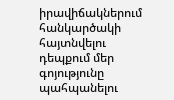իրավիճակներում հանկարծակի հայտնվելու դեպքում մեր գոյությունը պահպանելու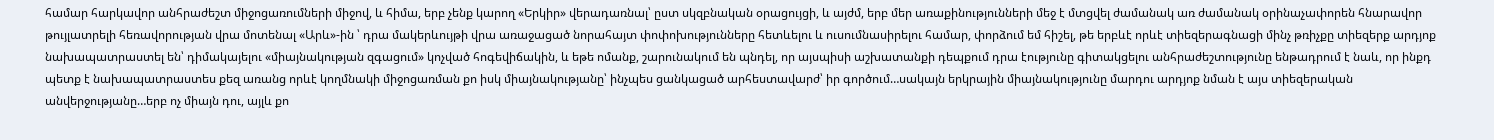համար հարկավոր անհրաժեշտ միջոցառումների միջով, և հիմա, երբ չենք կարող «Երկիր» վերադառնալ՝ ըստ սկզբնական օրացույցի, և այժմ, երբ մեր առաքինությունների մեջ է մտցվել ժամանակ առ ժամանակ օրինաչափորեն հնարավոր թույլատրելի հեռավորության վրա մոտենալ «Արև»-ին ՝ դրա մակերևույթի վրա առաջացած նորահայտ փոփոխությունները հետևելու և ուսումնասիրելու համար, փորձում եմ հիշել, թե երբևէ որևէ տիեզերագնացի մինչ թռիչքը տիեզերք արդյոք նախապատրաստել են՝ դիմակայելու «միայնակության զգացում» կոչված հոգեվիճակին, և եթե ոմանք, շարունակում են պնդել, որ այսպիսի աշխատանքի դեպքում դրա էությունը գիտակցելու անհրաժեշտությունը ենթադրում է նաև, որ ինքդ պետք է նախապատրաստես քեզ առանց որևէ կողմնակի միջոցառման քո իսկ միայնակությանը՝ ինչպես ցանկացած արհեստավարժ՝ իր գործում…սակայն երկրային միայնակությունը մարդու արդյոք նման է այս տիեզերական անվերջությանը…երբ ոչ միայն դու, այլև քո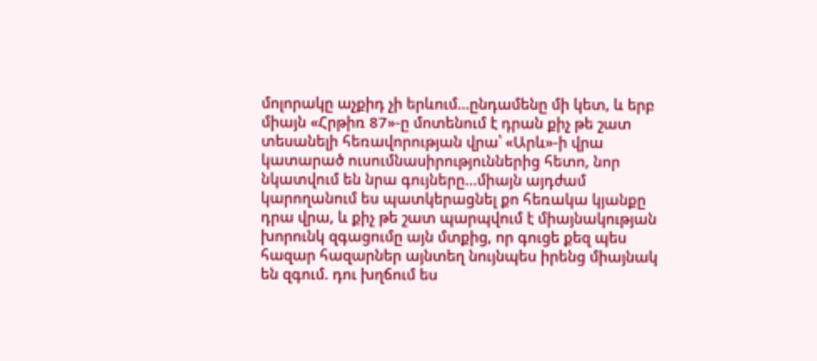մոլորակը աչքիդ չի երևում…ընդամենը մի կետ, և երբ միայն «Հրթիռ 87»-ը մոտենում է դրան քիչ թե շատ տեսանելի հեռավորության վրա՝ «Արև»-ի վրա կատարած ուսումնասիրություններից հետո, նոր նկատվում են նրա գույները…միայն այդժամ կարողանում ես պատկերացնել քո հեռակա կյանքը դրա վրա, և քիչ թե շատ պարպվում է միայնակության խորունկ զգացումը այն մտքից, որ գուցե քեզ պես հազար հազարներ այնտեղ նույնպես իրենց միայնակ են զգում. դու խղճում ես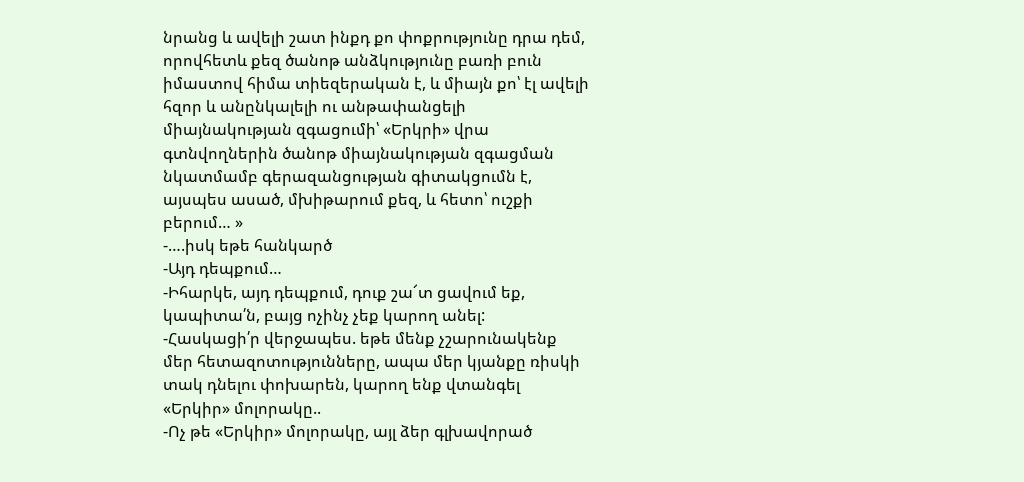նրանց և ավելի շատ ինքդ քո փոքրությունը դրա դեմ, որովհետև քեզ ծանոթ անձկությունը բառի բուն իմաստով հիմա տիեզերական է, և միայն քո՝ էլ ավելի հզոր և անընկալելի ու անթափանցելի միայնակության զգացումի՝ «Երկրի» վրա գտնվողներին ծանոթ միայնակության զգացման նկատմամբ գերազանցության գիտակցումն է, այսպես ասած, մխիթարում քեզ, և հետո՝ ուշքի բերում… »
-….իսկ եթե հանկարծ
-Այդ դեպքում…
-Իհարկե, այդ դեպքում, դուք շա՜տ ցավում եք, կապիտա՛ն, բայց ոչինչ չեք կարող անել:
-Հասկացի՛ր վերջապես. եթե մենք չշարունակենք մեր հետազոտությունները, ապա մեր կյանքը ռիսկի տակ դնելու փոխարեն, կարող ենք վտանգել «Երկիր» մոլորակը..
-Ոչ թե «Երկիր» մոլորակը, այլ ձեր գլխավորած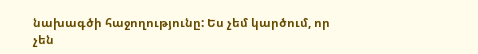նախագծի հաջողությունը: Ես չեմ կարծում, որ չեն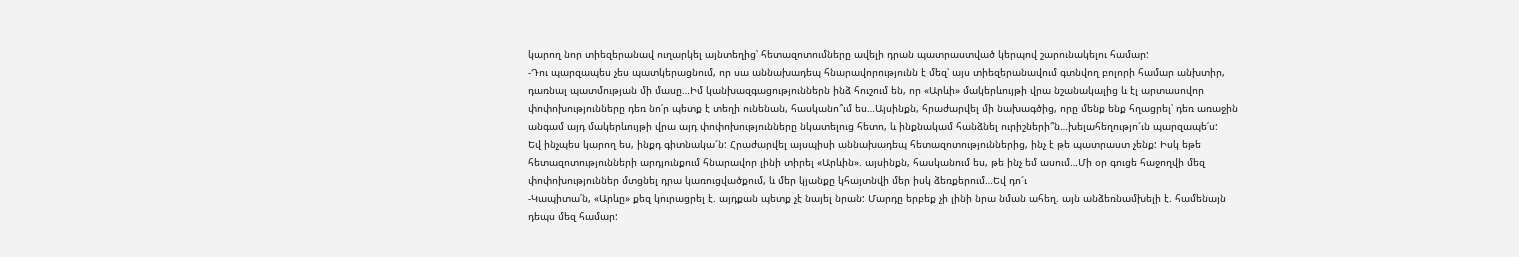կարող նոր տիեզերանավ ուղարկել այնտեղից՝ հետազոտումները ավելի դրան պատրաստված կերպով շարունակելու համար:
-Դու պարզապես չես պատկերացնում, որ սա աննախադեպ հնարավորությունն է մեզ՝ այս տիեզերանավում գտնվող բոլորի համար անխտիր, դառնալ պատմության մի մասը…Իմ կանխազգացություններն ինձ հուշում են, որ «Արևի» մակերևույթի վրա նշանակալից և էլ արտասովոր փոփոխությունները դեռ նո՛ր պետք է տեղի ունենան, հասկանո՞ւմ ես…Այսինքն, հրաժարվել մի նախագծից, որը մենք ենք հղացրել՝ դեռ առաջին անգամ այդ մակերևույթի վրա այդ փոփոխությունները նկատելուց հետո, և ինքնակամ հանձնել ուրիշների՞ն…խելահեղությո՜ւն պարզապե՛ս:
Եվ ինչպես կարող ես, ինքդ գիտնակա՜ն: Հրաժարվել այսպիսի աննախադեպ հետազոտություններից, ինչ է թե պատրաստ չենք: Իսկ եթե հետազոտությունների արդյունքում հնարավոր լինի տիրել «Արևին». այսինքն, հասկանում ես, թե ինչ եմ ասում…Մի օր գուցե հաջողվի մեզ փոփոխություններ մտցնել դրա կառուցվածքում, և մեր կյանքը կհայտնվի մեր իսկ ձեռքերում…Եվ դո՜ւ
-Կապիտա՛ն, «Արևը» քեզ կուրացրել է. այդքան պետք չէ նայել նրան: Մարդը երբեք չի լինի նրա նման ահեղ. այն անձեռնամխելի է. համենայն դեպս մեզ համար: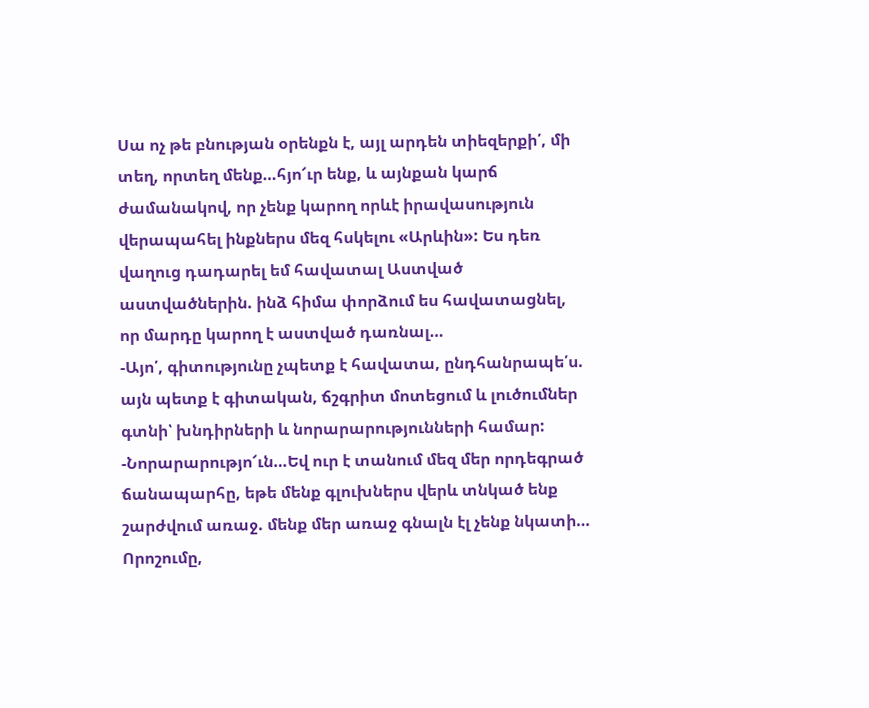Սա ոչ թե բնության օրենքն է, այլ արդեն տիեզերքի՛, մի տեղ, որտեղ մենք…հյո՜ւր ենք, և այնքան կարճ ժամանակով, որ չենք կարող որևէ իրավասություն վերապահել ինքներս մեզ հսկելու «Արևին»: Ես դեռ վաղուց դադարել եմ հավատալ Աստված աստվածներին. ինձ հիմա փորձում ես հավատացնել, որ մարդը կարող է աստված դառնալ…
-Այո՛, գիտությունը չպետք է հավատա, ընդհանրապե՛ս. այն պետք է գիտական, ճշգրիտ մոտեցում և լուծումներ գտնի՝ խնդիրների և նորարարությունների համար:
-Նորարարությո՜ւն…Եվ ուր է տանում մեզ մեր որդեգրած ճանապարհը, եթե մենք գլուխներս վերև տնկած ենք շարժվում առաջ. մենք մեր առաջ գնալն էլ չենք նկատի…
Որոշումը,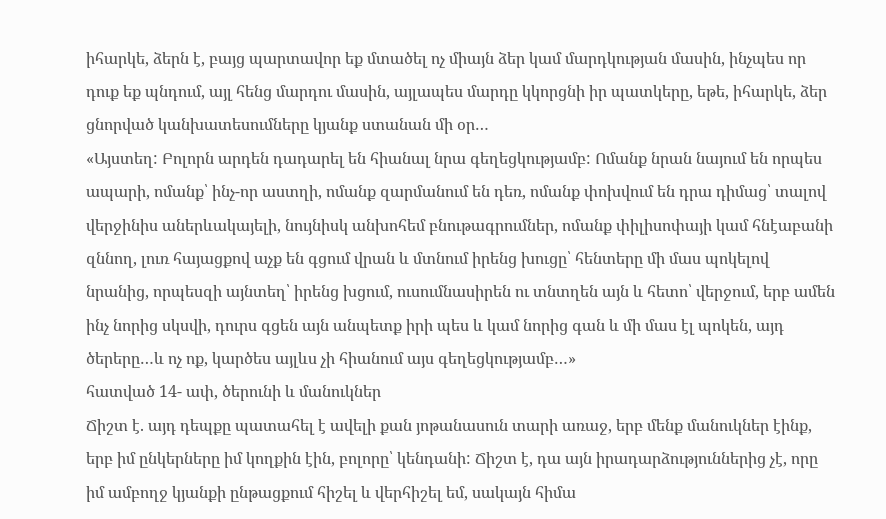իհարկե, ձերն է, բայց պարտավոր եք մտածել ոչ միայն ձեր կամ մարդկության մասին, ինչպես որ դուք եք պնդում, այլ հենց մարդու մասին, այլապես մարդը կկորցնի իր պատկերը, եթե, իհարկե, ձեր ցնորված կանխատեսումները կյանք ստանան մի օր…
«Այստեղ: Բոլորն արդեն դադարել են հիանալ նրա գեղեցկությամբ: Ոմանք նրան նայում են որպես ապարի, ոմանք՝ ինչ-որ աստղի, ոմանք զարմանում են դեռ, ոմանք փոխվում են դրա դիմաց՝ տալով վերջինիս աներևակայելի, նույնիսկ անխոհեմ բնութագրումներ, ոմանք փիլիսոփայի կամ հնէաբանի զննող, լուռ հայացքով աչք են գցում վրան և մտնում իրենց խուցը՝ հենտերը մի մաս պոկելով նրանից, որպեսզի այնտեղ՝ իրենց խցում, ուսումնասիրեն ու տնտղեն այն և հետո՝ վերջում, երբ ամեն ինչ նորից սկսվի, դուրս գցեն այն անպետք իրի պես և կամ նորից գան և մի մաս էլ պոկեն, այդ ծերերը…և ոչ ոք, կարծես այլևս չի հիանում այս գեղեցկությամբ…»
հատված 14- ափ, ծերունի և մանուկներ
Ճիշտ է. այդ դեպքը պատահել է ավելի քան յոթանասուն տարի առաջ, երբ մենք մանուկներ էինք, երբ իմ ընկերները իմ կողքին էին, բոլորը՝ կենդանի: Ճիշտ է, դա այն իրադարձություններից չէ, որը իմ ամբողջ կյանքի ընթացքում հիշել և վերհիշել եմ, սակայն հիմա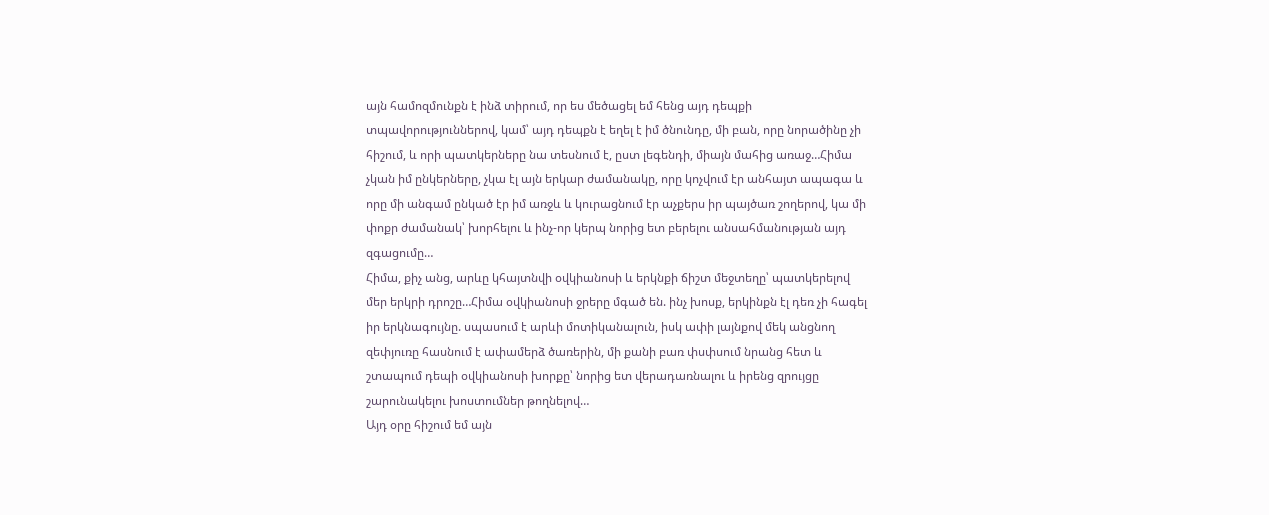այն համոզմունքն է ինձ տիրում, որ ես մեծացել եմ հենց այդ դեպքի տպավորություններով, կամ՝ այդ դեպքն է եղել է իմ ծնունդը, մի բան, որը նորածինը չի հիշում, և որի պատկերները նա տեսնում է, ըստ լեգենդի, միայն մահից առաջ…Հիմա չկան իմ ընկերները, չկա էլ այն երկար ժամանակը, որը կոչվում էր անհայտ ապագա և որը մի անգամ ընկած էր իմ առջև և կուրացնում էր աչքերս իր պայծառ շողերով, կա մի փոքր ժամանակ՝ խորհելու և ինչ-որ կերպ նորից ետ բերելու անսահմանության այդ զգացումը…
Հիմա, քիչ անց, արևը կհայտնվի օվկիանոսի և երկնքի ճիշտ մեջտեղը՝ պատկերելով մեր երկրի դրոշը…Հիմա օվկիանոսի ջրերը մգած են. ինչ խոսք, երկինքն էլ դեռ չի հագել իր երկնագույնը. սպասում է արևի մոտիկանալուն, իսկ ափի լայնքով մեկ անցնող զեփյուռը հասնում է ափամերձ ծառերին, մի քանի բառ փսփսում նրանց հետ և շտապում դեպի օվկիանոսի խորքը՝ նորից ետ վերադառնալու և իրենց զրույցը շարունակելու խոստումներ թողնելով…
Այդ օրը հիշում եմ այն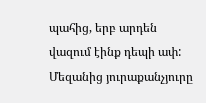պահից, երբ արդեն վազում էինք դեպի ափ: Մեզանից յուրաքանչյուրը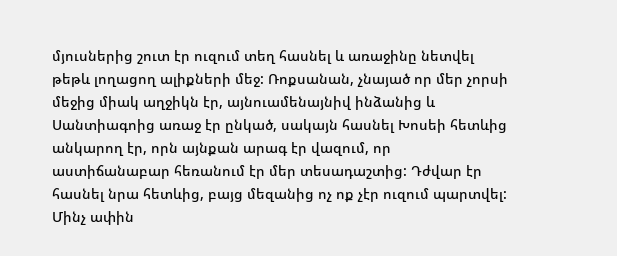մյուսներից շուտ էր ուզում տեղ հասնել և առաջինը նետվել թեթև լողացող ալիքների մեջ: Ռոքսանան, չնայած որ մեր չորսի մեջից միակ աղջիկն էր, այնուամենայնիվ ինձանից և Սանտիագոից առաջ էր ընկած, սակայն հասնել Խոսեի հետևից անկարող էր, որն այնքան արագ էր վազում, որ աստիճանաբար հեռանում էր մեր տեսադաշտից: Դժվար էր հասնել նրա հետևից, բայց մեզանից ոչ ոք չէր ուզում պարտվել: Մինչ ափին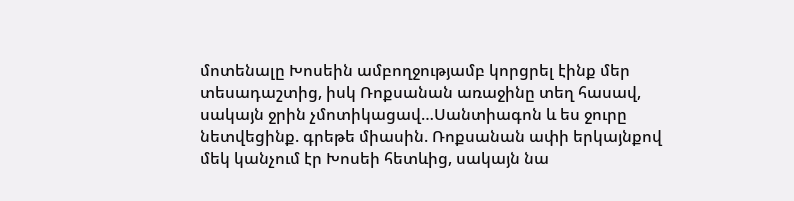մոտենալը Խոսեին ամբողջությամբ կորցրել էինք մեր տեսադաշտից, իսկ Ռոքսանան առաջինը տեղ հասավ, սակայն ջրին չմոտիկացավ…Սանտիագոն և ես ջուրը նետվեցինք. գրեթե միասին. Ռոքսանան ափի երկայնքով մեկ կանչում էր Խոսեի հետևից, սակայն նա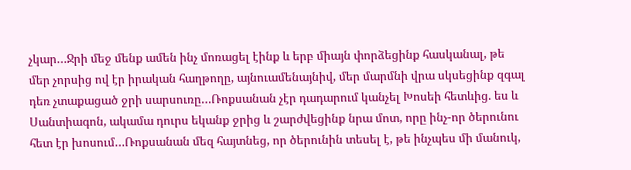չկար…Ջրի մեջ մենք ամեն ինչ մոռացել էինք և երբ միայն փորձեցինք հասկանալ, թե մեր չորսից ով էր իրական հաղթողը, այնուամենայնիվ, մեր մարմնի վրա սկսեցինք զգալ դեռ չտաքացած ջրի սարսուռը…Ռոքսանան չէր դադարում կանչել Խոսեի հետևից. ես և Սանտիագոն, ակամա դուրս եկանք ջրից և շարժվեցինք նրա մոտ, որը ինչ-որ ծերունու հետ էր խոսում…Ռոքսանան մեզ հայտնեց, որ ծերունին տեսել է, թե ինչպես մի մանուկ,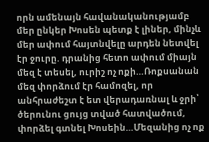որն ամենայն հավանականությամբ մեր ընկեր Խոսեն պետք է լիներ, մինչև մեր ափում հայտնվելը արդեն նետվել էր ջուրը. դրանից հետո ափում միայն մեզ է տեսել, ուրիշ ոչ ոքի…Ռոքսանան մեզ փորձում էր համոզել, որ անհրաժեշտ է ետ վերադառնալ և ջրի՝ ծերունու ցույց տված հատվածում, փորձել գտնել Խոսեին…Մեզանից ոչ ոք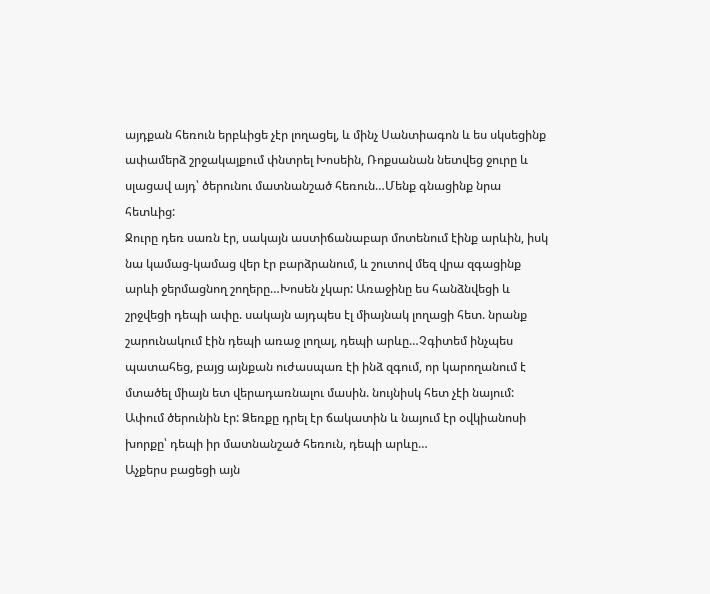այդքան հեռուն երբևիցե չէր լողացել, և մինչ Սանտիագոն և ես սկսեցինք ափամերձ շրջակայքում փնտրել Խոսեին, Ռոքսանան նետվեց ջուրը և սլացավ այդ՝ ծերունու մատնանշած հեռուն…Մենք գնացինք նրա հետևից:
Ջուրը դեռ սառն էր, սակայն աստիճանաբար մոտենում էինք արևին, իսկ նա կամաց-կամաց վեր էր բարձրանում, և շուտով մեզ վրա զգացինք արևի ջերմացնող շողերը…Խոսեն չկար: Առաջինը ես հանձնվեցի և շրջվեցի դեպի ափը. սակայն այդպես էլ միայնակ լողացի հետ. նրանք շարունակում էին դեպի առաջ լողալ, դեպի արևը…Չգիտեմ ինչպես պատահեց, բայց այնքան ուժասպառ էի ինձ զգում, որ կարողանում է մտածել միայն ետ վերադառնալու մասին. նույնիսկ հետ չէի նայում:
Ափում ծերունին էր: Ձեռքը դրել էր ճակատին և նայում էր օվկիանոսի խորքը՝ դեպի իր մատնանշած հեռուն, դեպի արևը…
Աչքերս բացեցի այն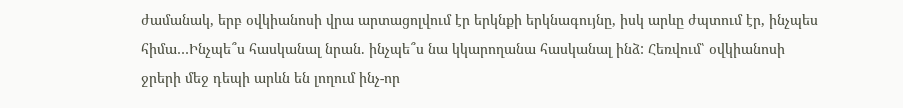ժամանակ, երբ օվկիանոսի վրա արտացոլվում էր երկնքի երկնագույնը, իսկ արևը ժպտում էր, ինչպես հիմա…Ինչպե՞ս հասկանալ նրան. ինչպե՞ս նա կկարողանա հասկանալ ինձ: Հեռվում՝ օվկիանոսի ջրերի մեջ դեպի արևն են լողում ինչ-որ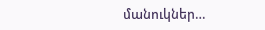մանուկներ…